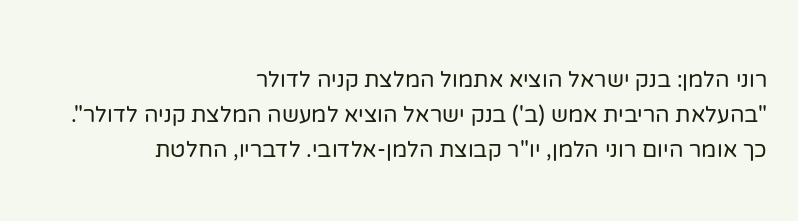רוני הלמן: בנק ישראל הוציא אתמול המלצת קניה לדולר
"בהעלאת הריבית אמש (ב') בנק ישראל הוציא למעשה המלצת קניה לדולר". כך אומר היום רוני הלמן, יו"ר קבוצת הלמן-אלדובי. לדבריו, החלטת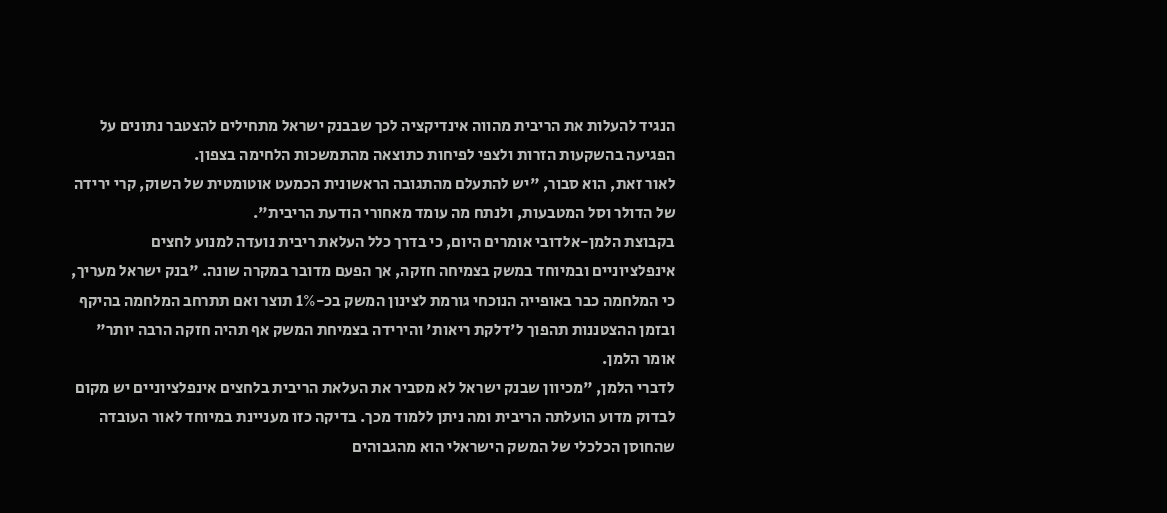הנגיד להעלות את הריבית מהווה אינדיקציה לכך שבבנק ישראל מתחילים להצטבר נתונים על הפגיעה בהשקעות הזרות ולצפי לפיחות כתוצאה מהתמשכות הלחימה בצפון.
לאור זאת, הוא סבור, "יש להתעלם מהתגובה הראשונית הכמעט אוטומטית של השוק, קרי ירידה של הדולר וסל המטבעות, ולנתח מה עומד מאחורי הודעת הריבית".
בקבוצת הלמן-אלדובי אומרים היום, כי בדרך כלל העלאת ריבית נועדה למנוע לחצים אינפלציוניים ובמיוחד במשק בצמיחה חזקה, אך הפעם מדובר במקרה שונה. "בנק ישראל מעריך, כי המלחמה כבר באופייה הנוכחי גורמת לצינון המשק בכ-1% תוצר ואם תתרחב המלחמה בהיקף ובזמן ההצטננות תהפוך ל'דלקת ריאות' והירידה בצמיחת המשק אף תהיה חזקה הרבה יותר" אומר הלמן.
לדברי הלמן, "מכיוון שבנק ישראל לא מסביר את העלאת הריבית בלחצים אינפלציוניים יש מקום לבדוק מדוע הועלתה הריבית ומה ניתן ללמוד מכך. בדיקה כזו מעניינת במיוחד לאור העובדה שהחוסן הכלכלי של המשק הישראלי הוא מהגבוהים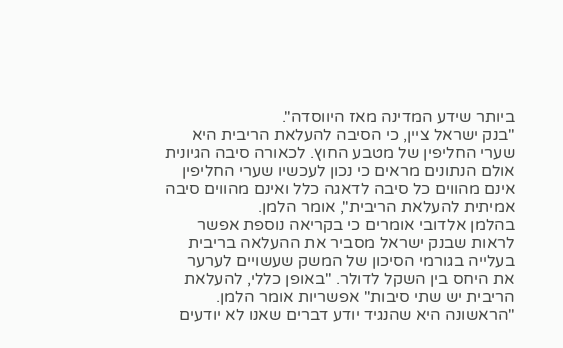ביותר שידע המדינה מאז היווסדה".
"בנק ישראל ציין, כי הסיבה להעלאת הריבית היא שערי החליפין של מטבע החוץ. לכאורה סיבה הגיונית אולם הנתונים מראים כי נכון לעכשיו שערי החליפין אינם מהווים כל סיבה לדאגה כלל ואינם מהווים סיבה אמיתית להעלאת הריבית", אומר הלמן.
בהלמן אלדובי אומרים כי בקריאה נוספת אפשר לראות שבנק ישראל מסביר את ההעלאה בריבית בעלייה בגורמי הסיכון של המשק שעשויים לערער את היחס בין השקל לדולר. "באופן כללי, להעלאת הריבית יש שתי סיבות" אפשריות אומר הלמן. "הראשונה היא שהנגיד יודע דברים שאנו לא יודעים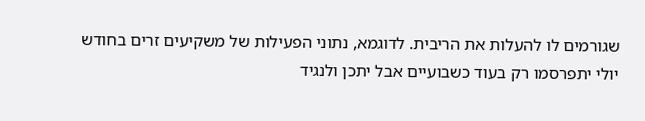שגורמים לו להעלות את הריבית. לדוגמא, נתוני הפעילות של משקיעים זרים בחודש יולי יתפרסמו רק בעוד כשבועיים אבל יתכן ולנגיד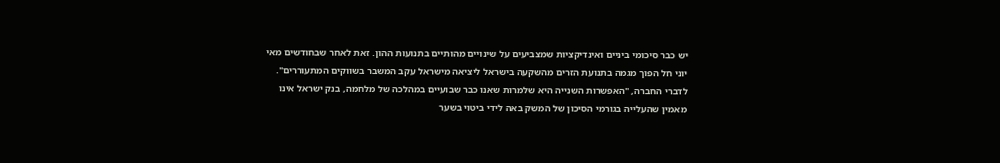יש כבר סיכומי ביניים ואינדיקציות שמצביעים על שינויים מהותיים בתנועות ההון. זאת לאחר שבחודשים מאי יוני חל הפוך מגמה בתנועת הזרים מהשקעה בישראל ליציאה מישראל עקב המשבר בשווקים המתעוררים".
לדברי החברה, "האפשרות השנייה היא שלמרות שאנו כבר שבועיים במהלכה של מלחמה, בנק ישראל אינו מאמין שהעלייה בגורמי הסיכון של המשק באה לידי ביטוי בשער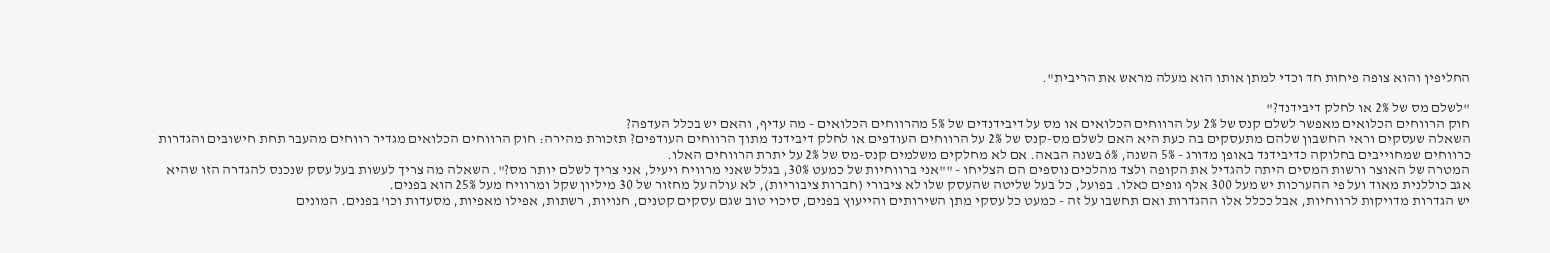החליפין והוא צופה פיחות חד וכדי למתן אותו הוא מעלה מראש את הריבית".

"לשלם מס של 2% או לחלק דיבידנד?"
חוק הרווחים הכלואים מאפשר לשלם קנס של 2% על הרווחים הכלואים או מס על דיבידנדים של 5% מהרווחים הכלואים - מה עדיף, והאם יש בכלל העדפה?
השאלה שעסקים וראי החשבון שלהם מתעסקים בה כעת היא האם לשלם מס-קנס של 2% על הרווחים העודפים או לחלק דיבידנד מתוך הרווחים העודפים? תזכורת מהירה: חוק הרווחים הכלואים מגדיר רווחים מהעבר תחת חישובים והגדרות כרווחים שמחוייבים בחלוקה כדיבידנד באופן מדורג - 5% השנה, 6% בשנה הבאה. אם לא מחלקים משלמים קנס-מס של 2% על יתרת הרווחים האלו.
המטרה של האוצר ורשות המסים היתה להגדיל את הקופה ולצד מהלכים נוספים הם הצליחו - ""אני ברווחיות של כמעט 30%, בגלל שאני מרוויח ויעיל, אני צריך לשלם יותר מס?". השאלה מה צריך לעשות בעל עסק שנכנס להגדרה הזו שהיא אגב כוללנית מאוד ועל פי ההערכות יש מעל 300 אלף גופים כאלו. בפועל, כל בעל שליטה שהעסק שלו לא ציבורי (חברות ציבוריות), לא עולה על מחזור של 30 מיליון שקל ומרוויח מעל 25% הוא בפנים.
יש הגדרות מדויקות לרווחיות, אבל ככלל אלו ההגדרות ואם תחשבו על זה - כמעט כל עסקי מתן השירותים והייעוץ בפנים, סיכוי טוב שגם עסקים קטנים, חנויות, רשתות, אפילו מאפיות, מסעדות וכו' בפנים. המונים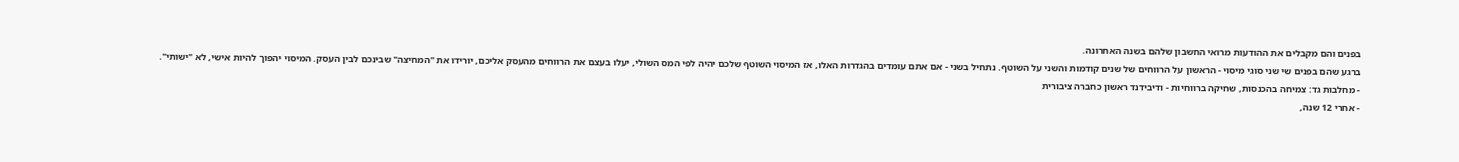בפנים והם מקבלים את ההודעות מרואי החשבון שלהם בשנה האחרונה.
ברגע שהם בפנים שי שני סוגי מיסוי - הראשון על הרווחים של שנים קודמות והשני על השוטף. נתחיל בשני - אם אתם עומדים בהגדרות האלו, אז המיסוי השוטף שלכם יהיה לפי המס השולי, יעלו בעצם את הרווחים מהעסק אליכם, יורידו את "המחיצה" שבינכם לבין העסק. המיסוי יהפוך להיות אישי, לא "ישותי".
- מחלבות גד: צמיחה בהכנסות, שחיקה ברווחיות - ודיבידנד ראשון כחברה ציבורית
- אחרי 12 שנה,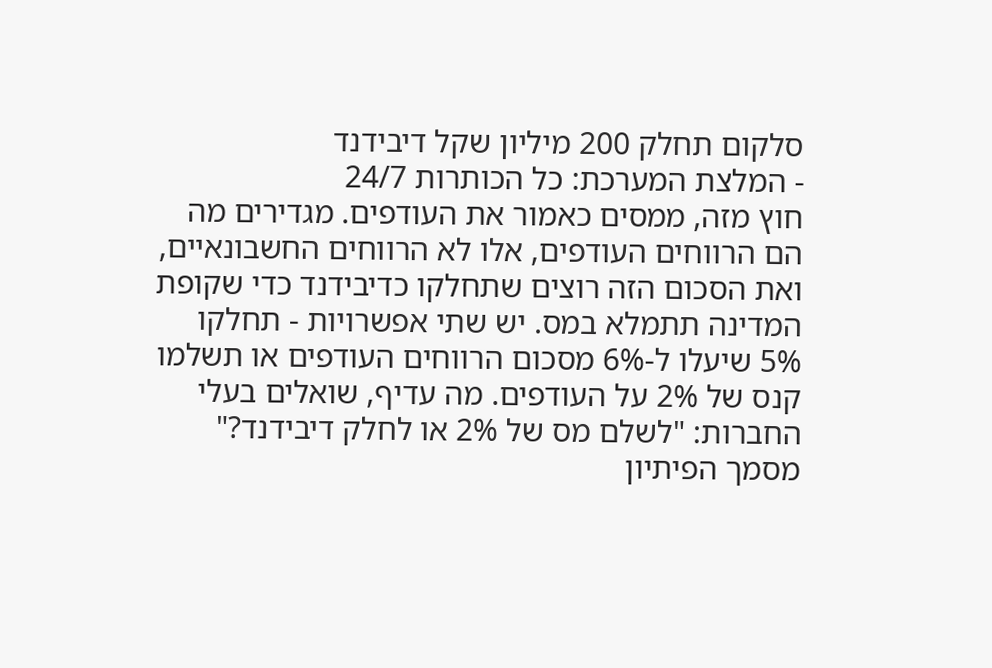סלקום תחלק 200 מיליון שקל דיבידנד
- המלצת המערכת: כל הכותרות 24/7
חוץ מזה, ממסים כאמור את העודפים. מגדירים מה הם הרווחים העודפים, אלו לא הרווחים החשבונאיים, ואת הסכום הזה רוצים שתחלקו כדיבידנד כדי שקופת המדינה תתמלא במס. יש שתי אפשרויות - תחלקו 5% שיעלו ל-6% מסכום הרווחים העודפים או תשלמו קנס של 2% על העודפים. מה עדיף, שואלים בעלי החברות: "לשלם מס של 2% או לחלק דיבידנד?"
מסמך הפיתיון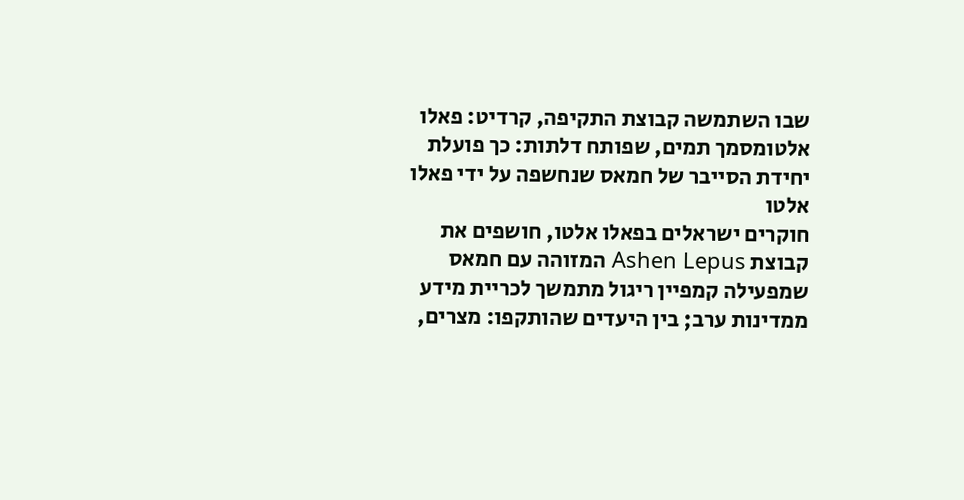שבו השתמשה קבוצת התקיפה, קרדיט: פאלו אלטומסמך תמים, שפותח דלתות: כך פועלת יחידת הסייבר של חמאס שנחשפה על ידי פאלו אלטו
חוקרים ישראלים בפאלו אלטו, חושפים את קבוצת Ashen Lepus המזוהה עם חמאס שמפעילה קמפיין ריגול מתמשך לכריית מידע ממדינות ערב; בין היעדים שהותקפו: מצרים,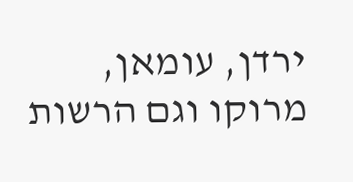ירדן, עומאן, מרוקו וגם הרשות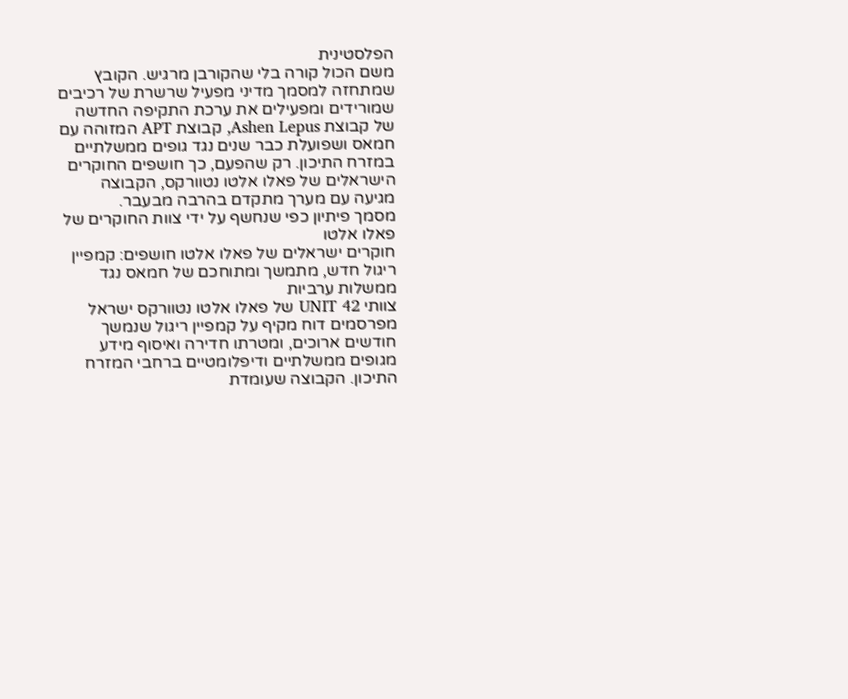הפלסטינית
משם הכול קורה בלי שהקורבן מרגיש. הקובץ שמתחזה למסמך מדיני מפעיל שרשרת של רכיבים שמורידים ומפעילים את ערכת התקיפה החדשה של קבוצת Ashen Lepus, קבוצת APT המזוהה עם חמאס ושפועלת כבר שנים נגד גופים ממשלתיים במזרח התיכון. רק שהפעם, כך חושפים החוקרים
הישראלים של פאלו אלטו נטוורקס, הקבוצה מגיעה עם מערך מתקדם בהרבה מבעבר.
מסמך פיתיון כפי שנחשף על ידי צוות החוקרים של פאלו אלטו
חוקרים ישראלים של פאלו אלטו חושפים: קמפיין ריגול חדש, מתמשך ומתוחכם של חמאס נגד ממשלות ערביות
צוותי UNIT 42 של פאלו אלטו נטוורקס ישראל מפרסמים דוח מקיף על קמפיין ריגול שנמשך חודשים ארוכים, ומטרתו חדירה ואיסוף מידע מגופים ממשלתיים ודיפלומטיים ברחבי המזרח התיכון. הקבוצה שעומדת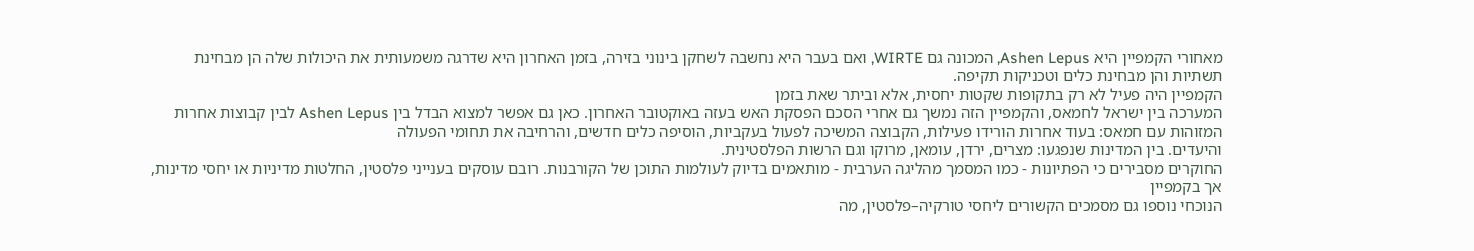מאחורי הקמפיין היא Ashen Lepus, המכונה גם WIRTE, ואם בעבר היא נחשבה לשחקן בינוני בזירה, בזמן האחרון היא שדרגה משמעותית את היכולות שלה הן מבחינת תשתיות והן מבחינת כלים וטכניקות תקיפה.
הקמפיין היה פעיל לא רק בתקופות שקטות יחסית, אלא וביתר שאת בזמן
המערכה בין ישראל לחמאס, והקמפיין הזה נמשך גם אחרי הסכם הפסקת האש בעזה באוקטובר האחרון. כאן גם אפשר למצוא הבדל בין Ashen Lepus לבין קבוצות אחרות המזוהות עם חמאס: בעוד אחרות הורידו פעילות, הקבוצה המשיכה לפעול בעקביות, הוסיפה כלים חדשים, והרחיבה את תחומי הפעולה
והיעדים. בין המדינות שנפגעו: מצרים, ירדן, עומאן, מרוקו וגם הרשות הפלסטינית.
החוקרים מסבירים כי הפתיונות - כמו המסמך מהליגה הערבית - מותאמים בדיוק לעולמות התוכן של הקורבנות. רובם עוסקים בענייני פלסטין, החלטות מדיניות או יחסי מדינות, אך בקמפיין
הנוכחי נוספו גם מסמכים הקשורים ליחסי טורקיה–פלסטין, מה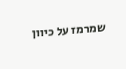שמרמז על כיוון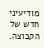מודיעיני חדש של הקבוצה.